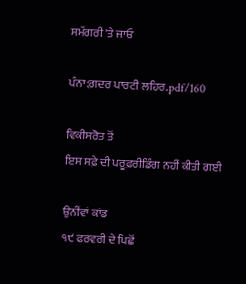ਸਮੱਗਰੀ 'ਤੇ ਜਾਓ

ਪੰਨਾ:ਗ਼ਦਰ ਪਾਰਟੀ ਲਹਿਰ.pdf/160

ਵਿਕੀਸਰੋਤ ਤੋਂ
ਇਸ ਸਫ਼ੇ ਦੀ ਪਰੂਫ਼ਰੀਡਿੰਗ ਨਹੀਂ ਕੀਤੀ ਗਈ

ਉਨੀਂਵਾਂ ਕਾਂਡ
੧੯ ਫਰਵਰੀ ਦੇ ਪਿਛੋਂ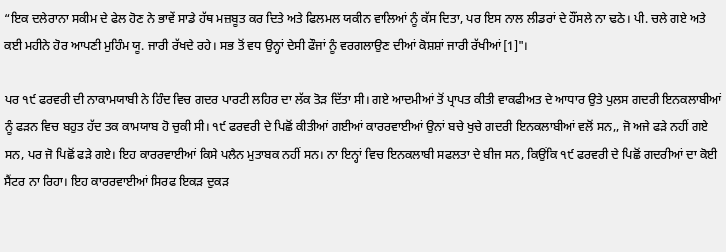“ਇਕ ਦਲੇਰਾਨਾ ਸਕੀਮ ਦੇ ਫੇਲ ਹੋਣ ਨੇ ਭਾਵੇਂ ਸਾਡੇ ਹੱਥ ਮਜ਼ਬੂਤ ਕਰ ਦਿਤੇ ਅਤੇ ਫਿਲਮਲ ਯਕੀਨ ਵਾਲਿਆਂ ਨੂੰ ਕੱਸ ਦਿਤਾ, ਪਰ ਇਸ ਨਾਲ ਲੀਡਰਾਂ ਦੇ ਹੌਂਸਲੇ ਨਾ ਢਠੇ। ਪੀ. ਚਲੇ ਗਏ ਅਤੇ ਕਈ ਮਹੀਨੇ ਹੋਰ ਆਪਣੀ ਮੁਹਿੰਮ ਯੂ. ਜਾਰੀ ਰੱਖਦੇ ਰਹੇ। ਸਭ ਤੋਂ ਵਧ ਉਨ੍ਹਾਂ ਦੇਸੀ ਫੌਜਾਂ ਨੂੰ ਵਰਗਲਾਉਣ ਦੀਆਂ ਕੋਸ਼ਸ਼ਾਂ ਜਾਰੀ ਰੱਖੀਆਂ[1]"।

ਪਰ ੧੯ ਫਰਵਰੀ ਦੀ ਨਾਕਾਮਯਾਬੀ ਨੇ ਹਿੰਦ ਵਿਚ ਗਦਰ ਪਾਰਟੀ ਲਹਿਰ ਦਾ ਲੱਕ ਤੋੜ ਦਿੱਤਾ ਸੀ। ਗਏ ਆਦਮੀਆਂ ਤੋਂ ਪ੍ਰਾਪਤ ਕੀਤੀ ਵਾਕਫੀਅਤ ਦੇ ਆਧਾਰ ਉਤੇ ਪੁਲਸ ਗਦਰੀ ਇਨਕਲਾਬੀਆਂ ਨੂੰ ਫੜਨ ਵਿਚ ਬਹੁਤ ਹੱਦ ਤਕ ਕਾਮਯਾਬ ਹੋ ਚੁਕੀ ਸੀ। ੧੯ ਫਰਵਰੀ ਦੇ ਪਿਛੋਂ ਕੀਤੀਆਂ ਗਈਆਂ ਕਾਰਰਵਾਈਆਂ ਉਨਾਂ ਬਚੇ ਖੁਚੇ ਗਦਰੀ ਇਨਕਲਾਬੀਆਂ ਵਲੋਂ ਸਨ,, ਜੋ ਅਜੇ ਫੜੇ ਨਹੀਂ ਗਏ ਸਨ, ਪਰ ਜੋ ਪਿਛੋਂ ਫੜੇ ਗਏ। ਇਹ ਕਾਰਰਵਾਈਆਂ ਕਿਸੇ ਪਲੈਨ ਮੁਤਾਬਕ ਨਹੀਂ ਸਨ। ਨਾ ਇਨ੍ਹਾਂ ਵਿਚ ਇਨਕਲਾਬੀ ਸਫਲਤਾ ਦੇ ਬੀਜ ਸਨ, ਕਿਉਂਕਿ ੧੯ ਫਰਵਰੀ ਦੇ ਪਿਛੋਂ ਗਦਰੀਆਂ ਦਾ ਕੋਈ ਸੈਂਟਰ ਨਾ ਰਿਹਾ। ਇਹ ਕਾਰਰਵਾਈਆਂ ਸਿਰਫ ਇਕੜ ਦੁਕੜ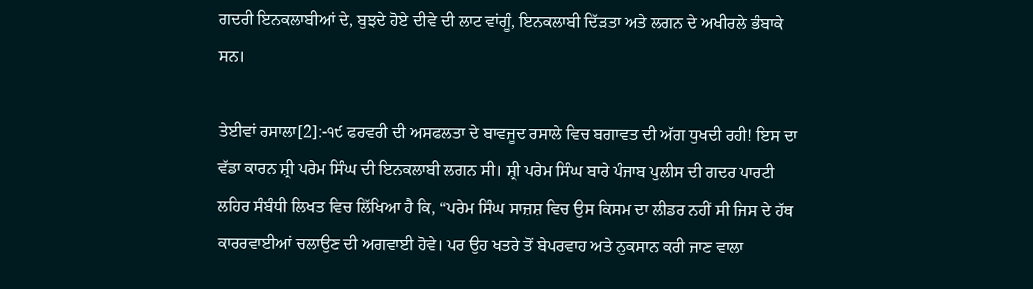ਗਦਰੀ ਇਨਕਲਾਬੀਆਂ ਦੇ, ਬੁਝਦੇ ਹੋਏ ਦੀਵੇ ਦੀ ਲਾਟ ਵਾਂਗੂੰ, ਇਨਕਲਾਬੀ ਦਿੱੜਤਾ ਅਤੇ ਲਗਨ ਦੇ ਅਖੀਰਲੇ ਭੰਬਾਕੇ ਸਨ।

ਤੇਈਵਾਂ ਰਸਾਲਾ[2]:-੧੯ ਫਰਵਰੀ ਦੀ ਅਸਫਲਤਾ ਦੇ ਬਾਵਜੂਦ ਰਸਾਲੇ ਵਿਚ ਬਗਾਵਤ ਦੀ ਅੱਗ ਧੁਖਦੀ ਰਹੀ! ਇਸ ਦਾ ਵੱਡਾ ਕਾਰਨ ਸ਼੍ਰੀ ਪਰੇਮ ਸਿੰਘ ਦੀ ਇਨਕਲਾਬੀ ਲਗਨ ਸੀ। ਸ਼੍ਰੀ ਪਰੇਮ ਸਿੰਘ ਬਾਰੇ ਪੰਜਾਬ ਪੁਲੀਸ ਦੀ ਗਦਰ ਪਾਰਟੀ ਲਹਿਰ ਸੰਬੰਧੀ ਲਿਖਤ ਵਿਚ ਲਿੱਖਿਆ ਹੈ ਕਿ, “ਪਰੇਮ ਸਿੰਘ ਸਾਜ਼ਸ਼ ਵਿਚ ਉਸ ਕਿਸਮ ਦਾ ਲੀਡਰ ਨਹੀਂ ਸੀ ਜਿਸ ਦੇ ਹੱਥ ਕਾਰਰਵਾਈਆਂ ਚਲਾਉਣ ਦੀ ਅਗਵਾਈ ਹੋਵੇ। ਪਰ ਉਹ ਖਤਰੇ ਤੋਂ ਬੇਪਰਵਾਹ ਅਤੇ ਨੁਕਸਾਨ ਕਰੀ ਜਾਣ ਵਾਲਾ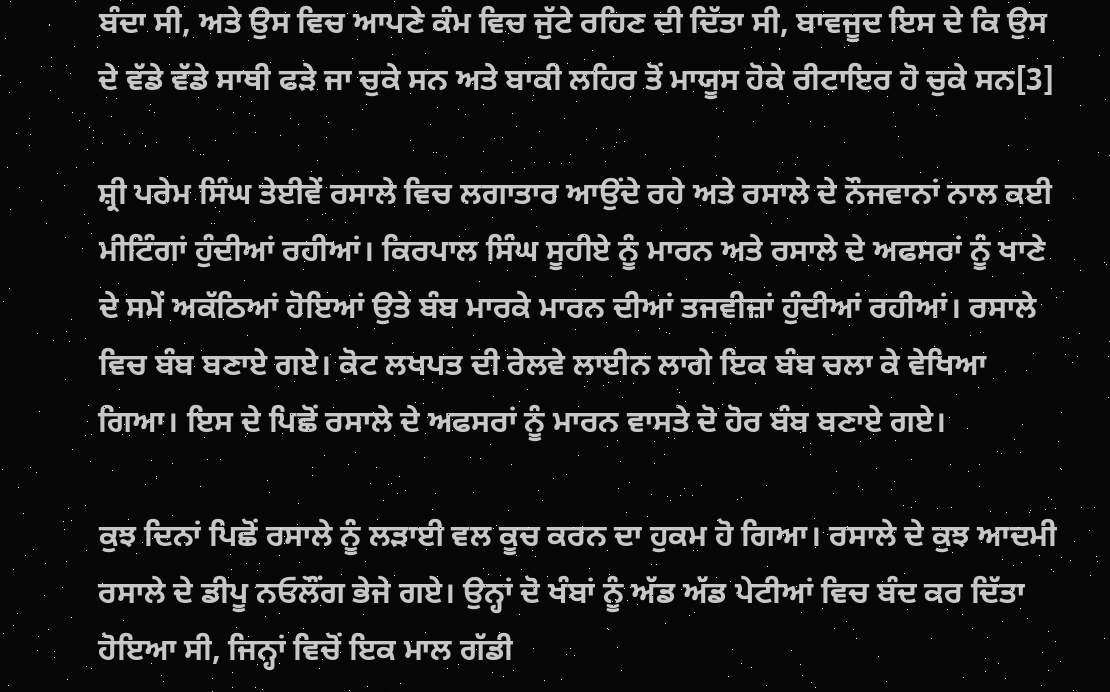ਬੰਦਾ ਸੀ, ਅਤੇ ਉਸ ਵਿਚ ਆਪਣੇ ਕੰਮ ਵਿਚ ਜੁੱਟੇ ਰਹਿਣ ਦੀ ਦਿੱਤਾ ਸੀ, ਬਾਵਜੂਦ ਇਸ ਦੇ ਕਿ ਉਸ ਦੇ ਵੱਡੇ ਵੱਡੇ ਸਾਥੀ ਫੜੇ ਜਾ ਚੁਕੇ ਸਨ ਅਤੇ ਬਾਕੀ ਲਹਿਰ ਤੋਂ ਮਾਯੂਸ ਹੋਕੇ ਰੀਟਾਇਰ ਹੋ ਚੁਕੇ ਸਨ[3]

ਸ਼੍ਰੀ ਪਰੇਮ ਸਿੰਘ ਤੇਈਵੇਂ ਰਸਾਲੇ ਵਿਚ ਲਗਾਤਾਰ ਆਉਂਦੇ ਰਹੇ ਅਤੇ ਰਸਾਲੇ ਦੇ ਨੌਜਵਾਨਾਂ ਨਾਲ ਕਈ ਮੀਟਿੰਗਾਂ ਹੁੰਦੀਆਂ ਰਹੀਆਂ। ਕਿਰਪਾਲ ਸਿੰਘ ਸੂਹੀਏ ਨੂੰ ਮਾਰਨ ਅਤੇ ਰਸਾਲੇ ਦੇ ਅਫਸਰਾਂ ਨੂੰ ਖਾਣੇ ਦੇ ਸਮੇਂ ਅਕੱਠਿਆਂ ਹੋਇਆਂ ਉਤੇ ਬੰਬ ਮਾਰਕੇ ਮਾਰਨ ਦੀਆਂ ਤਜਵੀਜ਼ਾਂ ਹੁੰਦੀਆਂ ਰਹੀਆਂ। ਰਸਾਲੇ ਵਿਚ ਬੰਬ ਬਣਾਏ ਗਏ। ਕੋਟ ਲਖਪਤ ਦੀ ਰੇਲਵੇ ਲਾਈਨ ਲਾਗੇ ਇਕ ਬੰਬ ਚਲਾ ਕੇ ਵੇਖਿਆ ਗਿਆ। ਇਸ ਦੇ ਪਿਛੋਂ ਰਸਾਲੇ ਦੇ ਅਫਸਰਾਂ ਨੂੰ ਮਾਰਨ ਵਾਸਤੇ ਦੋ ਹੋਰ ਬੰਬ ਬਣਾਏ ਗਏ।

ਕੁਝ ਦਿਨਾਂ ਪਿਛੋਂ ਰਸਾਲੇ ਨੂੰ ਲੜਾਈ ਵਲ ਕੂਚ ਕਰਨ ਦਾ ਹੁਕਮ ਹੋ ਗਿਆ। ਰਸਾਲੇ ਦੇ ਕੁਝ ਆਦਮੀ ਰਸਾਲੇ ਦੇ ਡੀਪੂ ਨਓਲੌਂਗ ਭੇਜੇ ਗਏ। ਉਨ੍ਹਾਂ ਦੋ ਖੰਬਾਂ ਨੂੰ ਅੱਡ ਅੱਡ ਪੇਟੀਆਂ ਵਿਚ ਬੰਦ ਕਰ ਦਿੱਤਾ ਹੋਇਆ ਸੀ, ਜਿਨ੍ਹਾਂ ਵਿਚੋਂ ਇਕ ਮਾਲ ਗੱਡੀ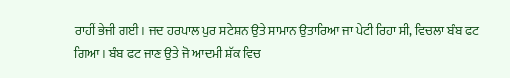ਰਾਹੀਂ ਭੇਜੀ ਗਈ। ਜਦ ਹਰਪਾਲ ਪੁਰ ਸਟੇਸ਼ਨ ਉਤੇ ਸਾਮਾਨ ਉਤਾਰਿਆ ਜਾ ਪੇਟੀ ਰਿਹਾ ਸੀ, ਵਿਚਲਾ ਬੰਬ ਫਟ ਗਿਆ। ਬੰਬ ਫਟ ਜਾਣ ਉਤੇ ਜੋ ਆਦਮੀ ਸ਼ੱਕ ਵਿਚ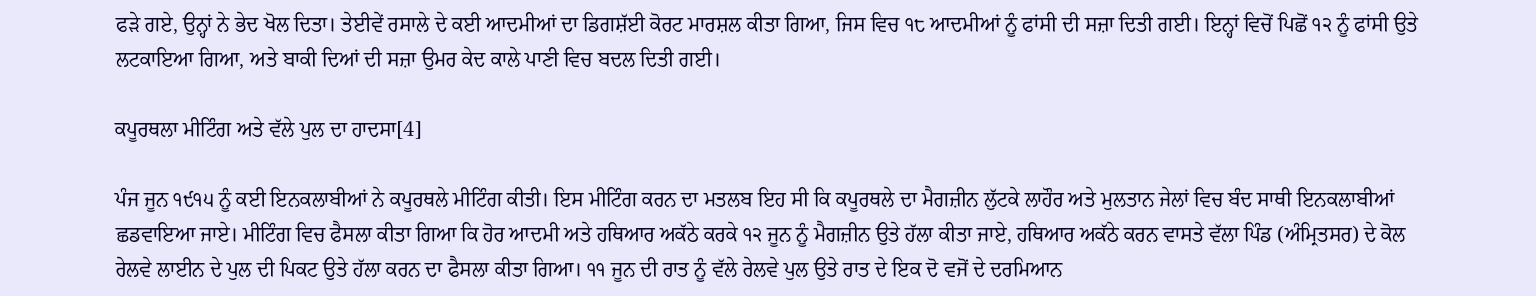ਫੜੇ ਗਏ, ਉਨ੍ਹਾਂ ਨੇ ਭੇਦ ਖੋਲ ਦਿਤਾ। ਤੇਈਵੇਂ ਰਸਾਲੇ ਦੇ ਕਈ ਆਦਮੀਆਂ ਦਾ ਡਿਗਸ਼ੱਈ ਕੋਰਟ ਮਾਰਸ਼ਲ ਕੀਤਾ ਗਿਆ, ਜਿਸ ਵਿਚ ੧੮ ਆਦਮੀਆਂ ਨੂੰ ਫਾਂਸੀ ਦੀ ਸਜ਼ਾ ਦਿਤੀ ਗਈ। ਇਨ੍ਹਾਂ ਵਿਚੋਂ ਪਿਛੋਂ ੧੨ ਨੂੰ ਫਾਂਸੀ ਉਤੇ ਲਟਕਾਇਆ ਗਿਆ, ਅਤੇ ਬਾਕੀ ਦਿਆਂ ਦੀ ਸਜ਼ਾ ਉਮਰ ਕੇਦ ਕਾਲੇ ਪਾਣੀ ਵਿਚ ਬਦਲ ਦਿਤੀ ਗਈ।

ਕਪੂਰਥਲਾ ਮੀਟਿੰਗ ਅਤੇ ਵੱਲੇ ਪੁਲ ਦਾ ਹਾਦਸਾ[4]

ਪੰਜ ਜੂਨ ੧੯੧੫ ਨੂੰ ਕਈ ਇਨਕਲਾਬੀਆਂ ਨੇ ਕਪੂਰਥਲੇ ਮੀਟਿੰਗ ਕੀਤੀ। ਇਸ ਮੀਟਿੰਗ ਕਰਨ ਦਾ ਮਤਲਬ ਇਹ ਸੀ ਕਿ ਕਪੂਰਥਲੇ ਦਾ ਮੈਗਜ਼ੀਨ ਲੁੱਟਕੇ ਲਾਹੌਰ ਅਤੇ ਮੁਲਤਾਨ ਜੇਲਾਂ ਵਿਚ ਬੰਦ ਸਾਥੀ ਇਨਕਲਾਬੀਆਂ ਛਡਵਾਇਆ ਜਾਏ। ਮੀਟਿੰਗ ਵਿਚ ਫੈਸਲਾ ਕੀਤਾ ਗਿਆ ਕਿ ਹੋਰ ਆਦਮੀ ਅਤੇ ਹਥਿਆਰ ਅਕੱਠੇ ਕਰਕੇ ੧੨ ਜੂਨ ਨੂੰ ਮੈਗਜ਼ੀਨ ਉਤੇ ਹੱਲਾ ਕੀਤਾ ਜਾਏ, ਹਥਿਆਰ ਅਕੱਠੇ ਕਰਨ ਵਾਸਤੇ ਵੱਲਾ ਪਿੰਡ (ਅੰਮ੍ਰਿਤਸਰ) ਦੇ ਕੋਲ ਰੇਲਵੇ ਲਾਈਨ ਦੇ ਪੁਲ ਦੀ ਪਿਕਟ ਉਤੇ ਹੱਲਾ ਕਰਨ ਦਾ ਫੈਸਲਾ ਕੀਤਾ ਗਿਆ। ੧੧ ਜੂਨ ਦੀ ਰਾਤ ਨੂੰ ਵੱਲੇ ਰੇਲਵੇ ਪੁਲ ਉਤੇ ਰਾਤ ਦੇ ਇਕ ਦੋ ਵਜੋਂ ਦੇ ਦਰਮਿਆਨ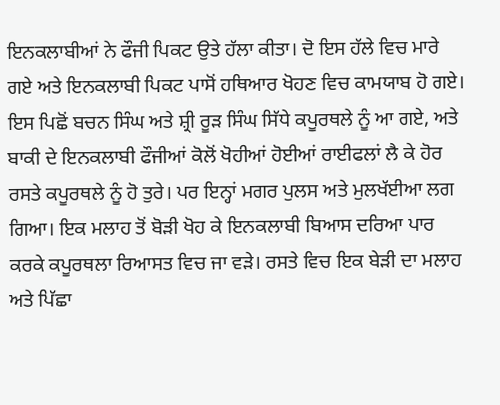ਇਨਕਲਾਬੀਆਂ ਨੇ ਫੌਜੀ ਪਿਕਟ ਉਤੇ ਹੱਲਾ ਕੀਤਾ। ਦੋ ਇਸ ਹੱਲੇ ਵਿਚ ਮਾਰੇ ਗਏ ਅਤੇ ਇਨਕਲਾਬੀ ਪਿਕਟ ਪਾਸੋਂ ਹਥਿਆਰ ਖੋਹਣ ਵਿਚ ਕਾਮਯਾਬ ਹੋ ਗਏ। ਇਸ ਪਿਛੋਂ ਬਚਨ ਸਿੰਘ ਅਤੇ ਸ਼੍ਰੀ ਰੂੜ ਸਿੰਘ ਸਿੱਧੇ ਕਪੂਰਥਲੇ ਨੂੰ ਆ ਗਏ, ਅਤੇ ਬਾਕੀ ਦੇ ਇਨਕਲਾਬੀ ਫੌਜੀਆਂ ਕੋਲੋਂ ਖੋਹੀਆਂ ਹੋਈਆਂ ਰਾਈਫਲਾਂ ਲੈ ਕੇ ਹੋਰ ਰਸਤੇ ਕਪੂਰਥਲੇ ਨੂੰ ਹੋ ਤੁਰੇ। ਪਰ ਇਨ੍ਹਾਂ ਮਗਰ ਪੁਲਸ ਅਤੇ ਮੁਲਖੱਈਆ ਲਗ ਗਿਆ। ਇਕ ਮਲਾਹ ਤੋਂ ਬੋੜੀ ਖੋਹ ਕੇ ਇਨਕਲਾਬੀ ਬਿਆਸ ਦਰਿਆ ਪਾਰ ਕਰਕੇ ਕਪੂਰਥਲਾ ਰਿਆਸਤ ਵਿਚ ਜਾ ਵੜੇ। ਰਸਤੇ ਵਿਚ ਇਕ ਬੇੜੀ ਦਾ ਮਲਾਹ ਅਤੇ ਪਿੱਛਾ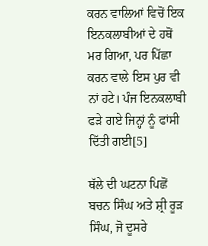ਕਰਨ ਵਾਲਿਆਂ ਵਿਚੋਂ ਇਕ ਇਨਕਲਾਬੀਆਂ ਦੇ ਹਥੋਂ ਮਰ ਗਿਆ, ਪਰ ਪਿੱਛਾ ਕਰਨ ਵਾਲੇ ਇਸ ਪੁਰ ਵੀ ਨਾਂ ਹਟੇ। ਪੰਜ ਇਨਕਲਾਬੀ ਫੜੇ ਗਏ ਜਿਨ੍ਹਾਂ ਨੂੰ ਫਾਂਸੀ ਦਿੱਤੀ ਗਈ[5]

ਥੱਲੇ ਦੀ ਘਟਨਾ ਪਿਛੋਂ ਬਚਨ ਸਿੰਘ ਅਤੇ ਸ਼੍ਰੀ ਰੂੜ ਸਿੰਘ, ਜੋ ਦੂਸਰੇ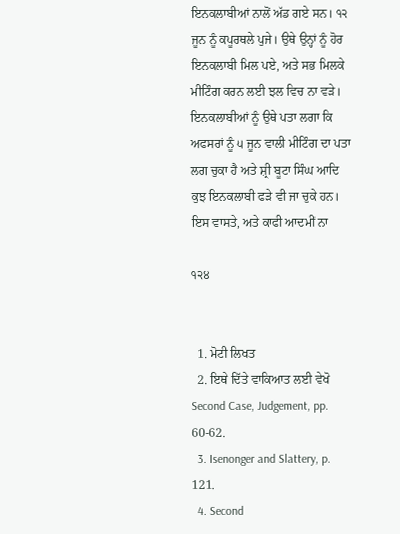ਇਨਕਲਾਬੀਆਂ ਨਾਲੋਂ ਅੱਡ ਗਏ ਸਨ। ੧੨ ਜੂਨ ਨੂੰ ਕਪੂਰਥਲੇ ਪੁਜੇ। ਉਥੇ ਉਨ੍ਹਾਂ ਨੂੰ ਹੋਰ ਇਨਕਲਾਬੀ ਮਿਲ ਪਏ, ਅਤੇ ਸਭ ਮਿਲਕੇ ਮੀਟਿੰਗ ਕਰਨ ਲਈ ਝਲ ਵਿਚ ਨਾ ਵੜੇ। ਇਨਕਲਾਬੀਆਂ ਨੂੰ ਉਥੇ ਪਤਾ ਲਗਾ ਕਿ ਅਫਸਰਾਂ ਨੂੰ ੫ ਜੂਨ ਵਾਲੀ ਮੀਟਿੰਗ ਦਾ ਪਤਾ ਲਗ ਚੁਕਾ ਹੈ ਅਤੇ ਸ਼੍ਰੀ ਬੂਟਾ ਸਿੰਘ ਆਦਿ ਕੁਝ ਇਨਕਲਾਬੀ ਫੜੇ ਵੀ ਜਾ ਚੁਕੇ ਹਨ। ਇਸ ਵਾਸਤੇ, ਅਤੇ ਕਾਫੀ ਆਦਮੀਂ ਨਾ

੧੨੪


  1. ਮੋਟੀ ਲਿਖਤ
  2. ਇਥੇ ਦਿੱਤੇ ਵਾਕਿਆਤ ਲਈ ਵੇਖੋ Second Case, Judgement, pp. 60-62.
  3. Isenonger and Slattery, p. 121.
  4. Second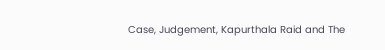Case, Judgement, Kapurthala Raid and The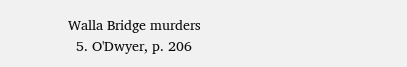Walla Bridge murders
  5. O'Dwyer, p. 206